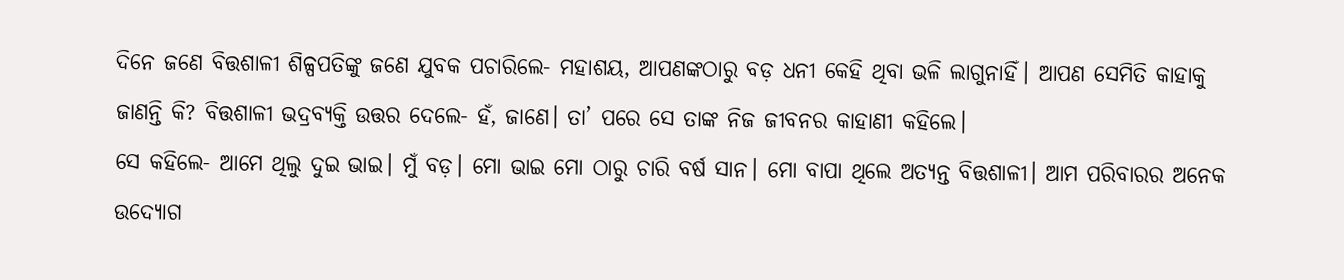ଦିନେ ଜଣେ ବିତ୍ତଶାଳୀ ଶିଳ୍ପପତିଙ୍କୁ ଜଣେ ଯୁବକ ପଚାରିଲେ- ମହାଶୟ, ଆପଣଙ୍କଠାରୁ ବଡ଼ ଧନୀ କେହି ଥିବା ଭଳି ଲାଗୁନାହିଁ। ଆପଣ ସେମିତି କାହାକୁ ଜାଣନ୍ତି କି? ବିତ୍ତଶାଳୀ ଭଦ୍ରବ୍ୟକ୍ତି ଉତ୍ତର ଦେଲେ- ହଁ, ଜାଣେ। ତା’ ପରେ ସେ ତାଙ୍କ ନିଜ ଜୀବନର କାହାଣୀ କହିଲେ।
ସେ କହିଲେ- ଆମେ ଥିଲୁ ଦୁଇ ଭାଇ। ମୁଁ ବଡ଼। ମୋ ଭାଇ ମୋ ଠାରୁ ଚାରି ବର୍ଷ ସାନ। ମୋ ବାପା ଥିଲେ ଅତ୍ୟନ୍ତ ବିତ୍ତଶାଳୀ। ଆମ ପରିବାରର ଅନେକ ଉଦ୍ୟୋଗ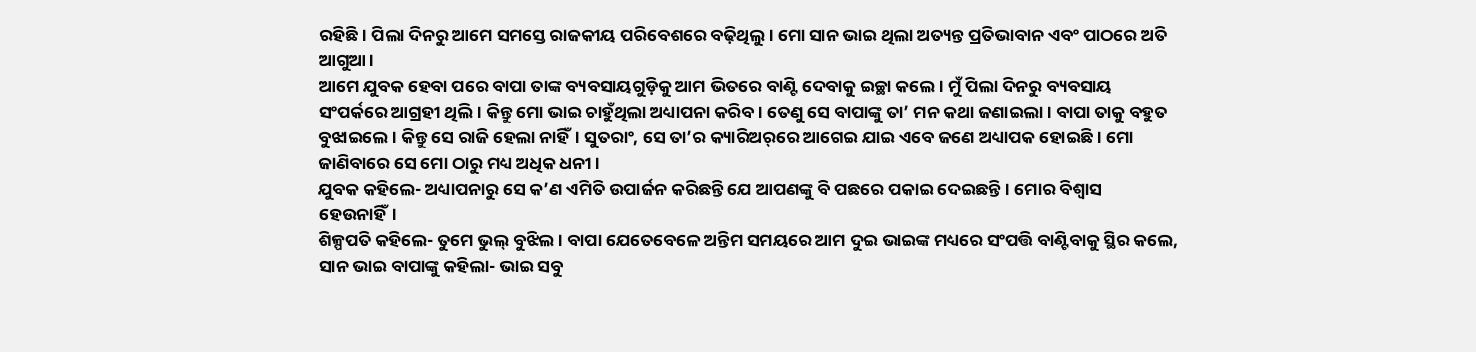ରହିଛି। ପିଲା ଦିନରୁ ଆମେ ସମସ୍ତେ ରାଜକୀୟ ପରିବେଶରେ ବଢ଼ିଥିଲୁ। ମୋ ସାନ ଭାଇ ଥିଲା ଅତ୍ୟନ୍ତ ପ୍ରତିଭାବାନ ଏବଂ ପାଠରେ ଅତି ଆଗୁଆ।
ଆମେ ଯୁବକ ହେବା ପରେ ବାପା ତାଙ୍କ ବ୍ୟବସାୟଗୁଡ଼ିକୁ ଆମ ଭିତରେ ବାଣ୍ଟି ଦେବାକୁ ଇଚ୍ଛା କଲେ। ମୁଁ ପିଲା ଦିନରୁ ବ୍ୟବସାୟ ସଂପର୍କରେ ଆଗ୍ରହୀ ଥିଲି। କିନ୍ତୁ ମୋ ଭାଇ ଚାହୁଁଥିଲା ଅଧ୍ୟାପନା କରିବ। ତେଣୁ ସେ ବାପାଙ୍କୁ ତା’ ମନ କଥା ଜଣାଇଲା। ବାପା ତାକୁ ବହୁତ ବୁଝାଇଲେ। କିନ୍ତୁ ସେ ରାଜି ହେଲା ନାହିଁ। ସୁତରାଂ, ସେ ତା’ର କ୍ୟାରିଅର୍‌ରେ ଆଗେଇ ଯାଇ ଏବେ ଜଣେ ଅଧ୍ୟାପକ ହୋଇଛି। ମୋ ଜାଣିବାରେ ସେ ମୋ ଠାରୁ ମଧ୍ୟ ଅଧିକ ଧନୀ।
ଯୁବକ କହିଲେ- ଅଧ୍ୟାପନାରୁ ସେ କ’ଣ ଏମିତି ଉପାର୍ଜନ କରିଛନ୍ତି ଯେ ଆପଣଙ୍କୁ ବି ପଛରେ ପକାଇ ଦେଇଛନ୍ତି। ମୋର ବିଶ୍ବାସ ହେଉନାହିଁ।
ଶିଳ୍ପପତି କହିଲେ- ତୁମେ ଭୁଲ୍‌ ବୁଝିଲ। ବାପା ଯେତେବେଳେ ଅନ୍ତିମ ସମୟରେ ଆମ ଦୁଇ ଭାଇଙ୍କ ମଧ୍ୟରେ ସଂପତ୍ତି ବାଣ୍ଟିବାକୁ ସ୍ଥିର କଲେ, ସାନ ଭାଇ ବାପାଙ୍କୁ କହିଲା- ଭାଇ ସବୁ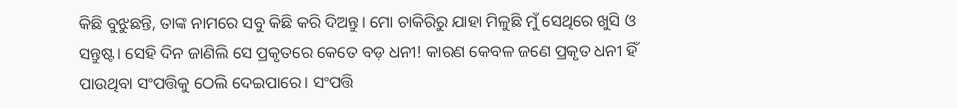କିଛି ବୁଝୁଛନ୍ତି, ତାଙ୍କ ନାମରେ ସବୁ କିଛି କରି ଦିଅନ୍ତୁ। ମୋ ଚାକିରିରୁ ଯାହା ମିଳୁଛି ମୁଁ ସେଥିରେ ଖୁସି ଓ ସନ୍ତୁଷ୍ଟ। ସେହି ଦିନ ଜାଣିଲି ସେ ପ୍ରକୃତରେ କେତେ ବଡ଼ ଧନୀ! କାରଣ କେବଳ ଜଣେ ପ୍ରକୃତ ଧନୀ ହିଁ ପାଉଥିବା ସଂପତ୍ତିକୁ ଠେଲି ଦେଇପାରେ। ସଂପତ୍ତି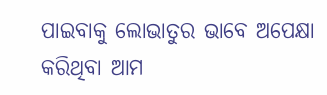ପାଇବାକୁ ଲୋଭାତୁର ଭାବେ ଅପେକ୍ଷା କରିଥିବା ଆମ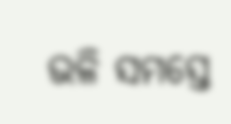ଭଳି ସମସ୍ତେ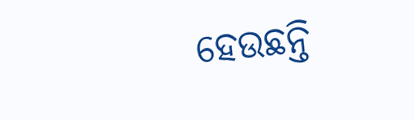ହେଉଛନ୍ତି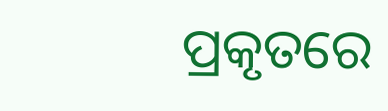ପ୍ରକୃତରେ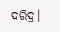ଦରିଦ୍ର।